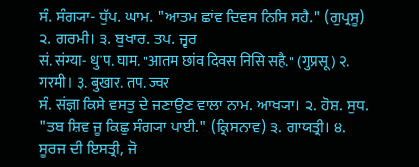ਸੰ. ਸੰਗ੍ਯਾ- ਧੁੱਪ. ਘਾਮ. "ਆਤਮ ਛਾਂਵ ਦਿਵਸ ਨਿਸਿ ਸਹੈ." (ਗੁਪ੍ਰਸੂ) ੨. ਗਰਮੀ। ੩. ਬੁਖਾਰ. ਤਪ. ਜ੍ਵਰ
सं. संग्या- धुॱप. घाम. "आतम छांव दिवस निसि सहै." (गुप्रसू) २. गरमी। ३. बुखार. तप. ज्वर
ਸੰ. संज्ञा ਕਿਸੇ ਵਸਤੁ ਦੇ ਜਣਾਉਣ ਵਾਲਾ ਨਾਮ. ਆਖ੍ਯਾ। ੨. ਹੋਸ਼. ਸੁਧ. "ਤਬ ਸ਼ਿਵ ਜੂ ਕਿਛੁ ਸੰਗ੍ਯਾ ਪਾਈ." (ਕ੍ਰਿਸਨਾਵ) ੩. ਗਾਯਤ੍ਰੀ। ੪. ਸੂਰਜ ਦੀ ਇਸਤ੍ਰੀ, ਜੋ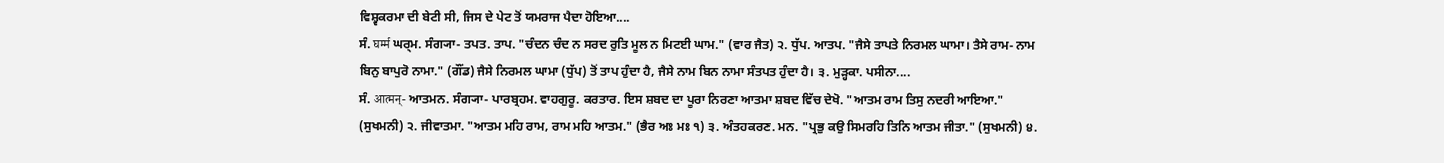ਵਿਸ਼੍ਵਕਰਮਾ ਦੀ ਬੇਟੀ ਸੀ, ਜਿਸ ਦੇ ਪੇਟ ਤੋਂ ਯਮਰਾਜ ਪੈਦਾ ਹੋਇਆ....
ਸੰ. घर्म्म ਘਰ੍ਮ. ਸੰਗ੍ਯਾ- ਤਪਤ. ਤਾਪ. "ਚੰਦਨ ਚੰਦ ਨ ਸਰਦ ਰੁਤਿ ਮੂਲ ਨ ਮਿਟਈ ਘਾਮ." (ਵਾਰ ਜੈਤ) ੨. ਧੁੱਪ. ਆਤਪ. "ਜੈਸੇ ਤਾਪਤੇ ਨਿਰਮਲ ਘਾਮਾ। ਤੈਸੇ ਰਾਮ- ਨਾਮ ਬਿਨੁ ਬਾਪੁਰੋ ਨਾਮਾ." (ਗੌਂਡ) ਜੈਸੇ ਨਿਰਮਲ ਘਾਮਾ (ਧੁੱਪ) ਤੋਂ ਤਾਪ ਹੁੰਦਾ ਹੈ, ਜੈਸੇ ਨਾਮ ਬਿਨ ਨਾਮਾ ਸੰਤਪਤ ਹੁੰਦਾ ਹੈ। ੩. ਮੁੜ੍ਹਕਾ. ਪਸੀਨਾ....
ਸੰ. आत्मन्- ਆਤਮਨ. ਸੰਗ੍ਯਾ- ਪਾਰਬ੍ਰਹਮ. ਵਾਹਗੁਰੂ. ਕਰਤਾਰ. ਇਸ ਸ਼ਬਦ ਦਾ ਪੂਰਾ ਨਿਰਣਾ ਆਤਮਾ ਸ਼ਬਦ ਵਿੱਚ ਦੇਖੋ. "ਆਤਮ ਰਾਮ ਤਿਸੁ ਨਦਰੀ ਆਇਆ." (ਸੁਖਮਨੀ) ੨. ਜੀਵਾਤਮਾ. "ਆਤਮ ਮਹਿ ਰਾਮ, ਰਾਮ ਮਹਿ ਆਤਮ." (ਭੈਰ ਅਃ ਮਃ ੧) ੩. ਅੰਤਹਕਰਣ. ਮਨ. "ਪ੍ਰਭੁ ਕਉ ਸਿਮਰਹਿ ਤਿਨਿ ਆਤਮ ਜੀਤਾ." (ਸੁਖਮਨੀ) ੪.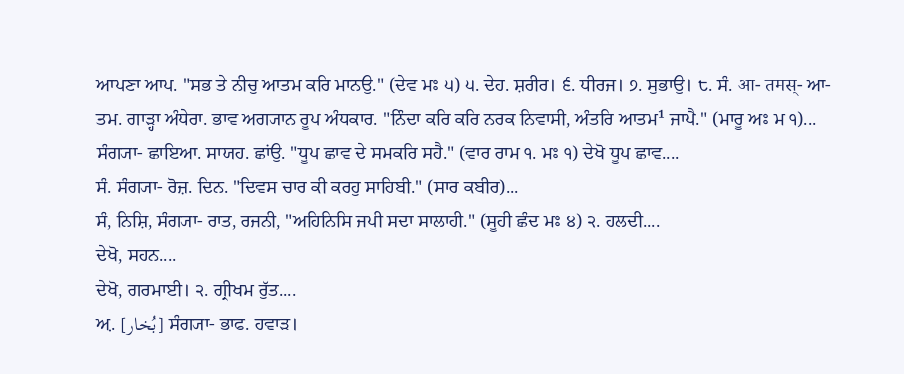ਆਪਣਾ ਆਪ. "ਸਭ ਤੇ ਨੀਚੁ ਆਤਮ ਕਰਿ ਮਾਨਉ." (ਦੇਵ ਮਃ ੫) ੫. ਦੇਹ. ਸ਼ਰੀਰ। ੬. ਧੀਰਜ। ੭. ਸੁਭਾਉ। ੮. ਸੰ. आ- तमस्- ਆ- ਤਮ. ਗਾੜ੍ਹਾ ਅੰਧੇਰਾ. ਭਾਵ ਅਗ੍ਯਾਨ ਰੂਪ ਅੰਧਕਾਰ. "ਨਿੰਦਾ ਕਰਿ ਕਰਿ ਨਰਕ ਨਿਵਾਸੀ, ਅੰਤਰਿ ਆਤਮ¹ ਜਾਪੈ." (ਮਾਰੂ ਅਃ ਮ ੧)...
ਸੰਗ੍ਯਾ- ਛਾਇਆ. ਸਾਯਹ. ਛਾਂਉ. "ਧੂਪ ਛਾਵ ਦੇ ਸਮਕਰਿ ਸਹੈ." (ਵਾਰ ਰਾਮ ੧. ਮਃ ੧) ਦੇਖੋ ਧੂਪ ਛਾਵ....
ਸੰ. ਸੰਗ੍ਯਾ- ਰੋਜ਼. ਦਿਨ. "ਦਿਵਸ ਚਾਰ ਕੀ ਕਰਹੁ ਸਾਹਿਬੀ." (ਸਾਰ ਕਬੀਰ)...
ਸੰ, ਨਿਸ਼ਿ, ਸੰਗ੍ਯਾ- ਰਾਤ, ਰਜਨੀ, "ਅਹਿਨਿਸਿ ਜਪੀ ਸਦਾ ਸਾਲਾਹੀ." (ਸੂਹੀ ਛੰਦ ਮਃ ੪) ੨. ਹਲਦੀ....
ਦੇਖੋ, ਸਹਨ....
ਦੇਖੋ, ਗਰਮਾਈ। ੨. ਗ੍ਰੀਖਮ ਰੁੱਤ....
ਅ਼. [بُخار] ਸੰਗ੍ਯਾ- ਭਾਫ. ਹਵਾੜ।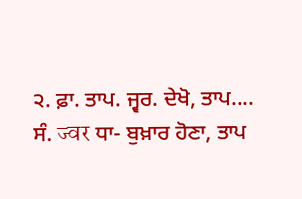੨. ਫ਼ਾ. ਤਾਪ. ਜ੍ਵਰ. ਦੇਖੋ, ਤਾਪ....
ਸੰ. ज्वर ਧਾ- ਬੁਖ਼ਾਰ ਹੋਣਾ, ਤਾਪ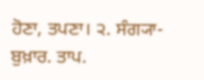ਹੋਣਾ, ਤਪਣਾ। ੨. ਸੰਗ੍ਯਾ- ਬੁਖ਼ਾਰ. ਤਾਪ.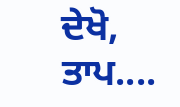ਦੇਖੋ, ਤਾਪ....